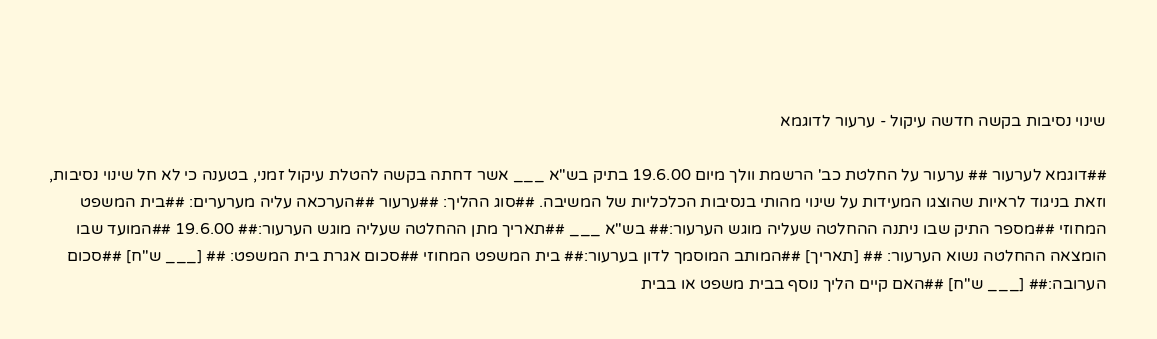שינוי נסיבות בקשה חדשה עיקול - ערעור לדוגמא

##דוגמא לערעור ## ערעור על החלטת כב' הרשמת וולך מיום 19.6.00 בתיק בש"א ___ אשר דחתה בקשה להטלת עיקול זמני, בטענה כי לא חל שינוי נסיבות, וזאת בניגוד לראיות שהוצגו המעידות על שינוי מהותי בנסיבות הכלכליות של המשיבה. ##סוג ההליך: ##ערעור ##הערכאה עליה מערערים: ##בית המשפט המחוזי ##מספר התיק שבו ניתנה ההחלטה שעליה מוגש הערעור:## בש"א ___ ##תאריך מתן ההחלטה שעליה מוגש הערעור:## 19.6.00 ##המועד שבו הומצאה ההחלטה נשוא הערעור: ## [תאריך] ##המותב המוסמך לדון בערעור:## בית המשפט המחוזי ##סכום אגרת בית המשפט: ## [___ ש"ח] ##סכום הערובה:## [___ ש"ח] ##האם קיים הליך נוסף בבית משפט או בבית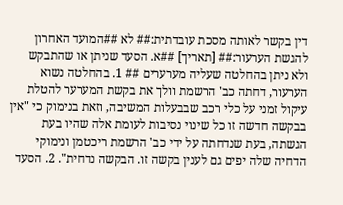דין בקשר לאותה מסכת עובדתית:## לא ##המועד האחרון להגשת הערעור:## [תאריך] ##א. הסעד שניתן או שהתבקש ולא ניתן בהחלטה שעליה מערערים ## 1. בהחלטה נשוא הערעור, דחתה כב' הרשמת וולך את בקשת המערער להטלת עיקול זמני על כלי רכב שבבעלות המשיבה, וזאת בנימוק כי "אין בבקשה חדשה זו כל שינוי נסיבות לעומת אלה שהיו בעת הגשתה, בעת שנדחתה על ידי כב' הרשמת ריכטמן ונימוקי הדחיה שלה יפים גם לענין בקשה זו. הבקשה נדחית". 2. הסעד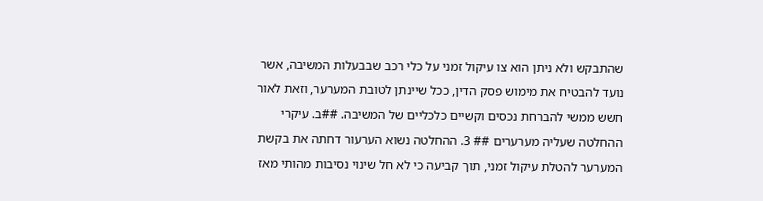שהתבקש ולא ניתן הוא צו עיקול זמני על כלי רכב שבבעלות המשיבה, אשר נועד להבטיח את מימוש פסק הדין, ככל שיינתן לטובת המערער, וזאת לאור חשש ממשי להברחת נכסים וקשיים כלכליים של המשיבה. ##ב. עיקרי ההחלטה שעליה מערערים ## 3. ההחלטה נשוא הערעור דחתה את בקשת המערער להטלת עיקול זמני, תוך קביעה כי לא חל שינוי נסיבות מהותי מאז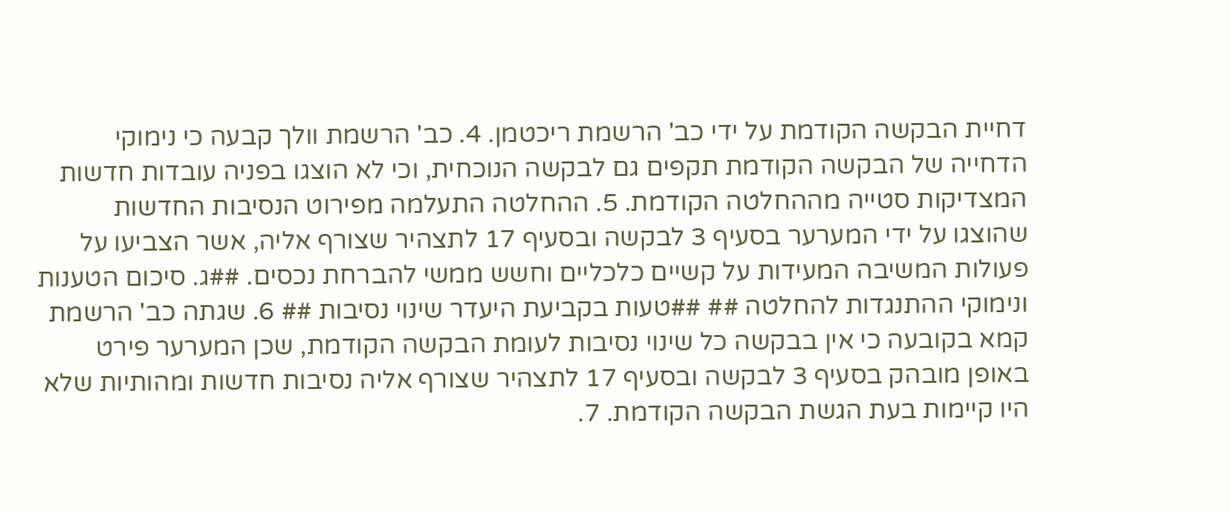דחיית הבקשה הקודמת על ידי כב' הרשמת ריכטמן. 4. כב' הרשמת וולך קבעה כי נימוקי הדחייה של הבקשה הקודמת תקפים גם לבקשה הנוכחית, וכי לא הוצגו בפניה עובדות חדשות המצדיקות סטייה מההחלטה הקודמת. 5. ההחלטה התעלמה מפירוט הנסיבות החדשות שהוצגו על ידי המערער בסעיף 3 לבקשה ובסעיף 17 לתצהיר שצורף אליה, אשר הצביעו על פעולות המשיבה המעידות על קשיים כלכליים וחשש ממשי להברחת נכסים. ##ג. סיכום הטענות ונימוקי ההתנגדות להחלטה ## ##טעות בקביעת היעדר שינוי נסיבות ## 6. שגתה כב' הרשמת קמא בקובעה כי אין בבקשה כל שינוי נסיבות לעומת הבקשה הקודמת, שכן המערער פירט באופן מובהק בסעיף 3 לבקשה ובסעיף 17 לתצהיר שצורף אליה נסיבות חדשות ומהותיות שלא היו קיימות בעת הגשת הבקשה הקודמת. 7.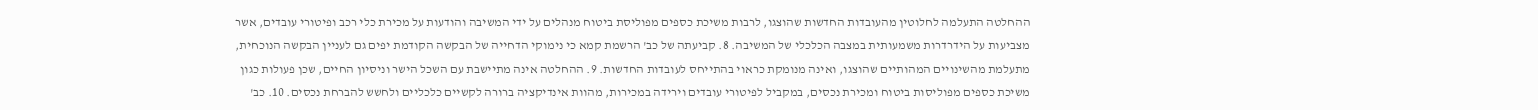ההחלטה התעלמה לחלוטין מהעובדות החדשות שהוצגו, לרבות משיכת כספים מפוליסת ביטוח מנהלים על ידי המשיבה והודעות על מכירת כלי רכב ופיטורי עובדים, אשר מצביעות על הידרדרות משמעותית במצבה הכלכלי של המשיבה. 8. קביעתה של כב' הרשמת קמא כי נימוקי הדחייה של הבקשה הקודמת יפים גם לעניין הבקשה הנוכחית, מתעלמת מהשינויים המהותיים שהוצגו, ואינה מנומקת כראוי בהתייחס לעובדות החדשות. 9. ההחלטה אינה מתיישבת עם השכל הישר וניסיון החיים, שכן פעולות כגון משיכת כספים מפוליסות ביטוח ומכירת נכסים, במקביל לפיטורי עובדים וירידה במכירות, מהוות אינדיקציה ברורה לקשיים כלכליים ולחשש להברחת נכסים. 10. כב'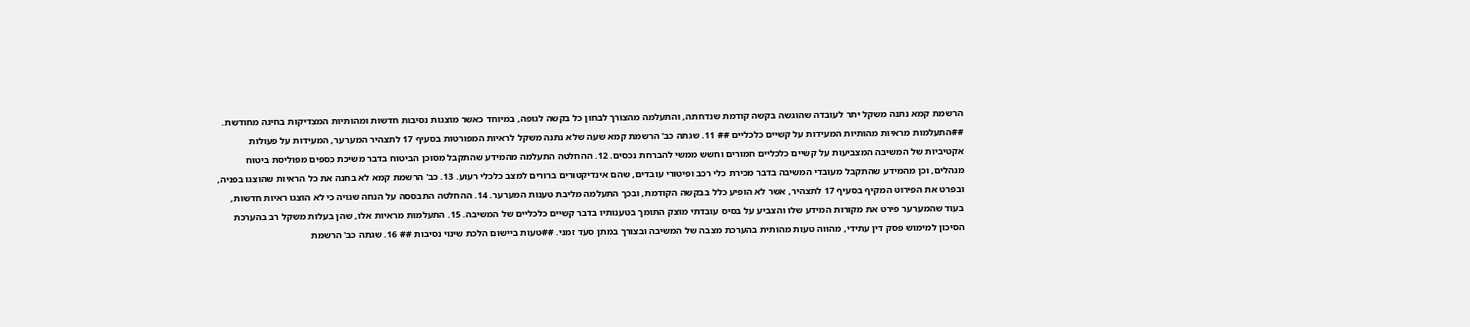הרשמת קמא נתנה משקל יתר לעובדה שהוגשה בקשה קודמת שנדחתה, והתעלמה מהצורך לבחון כל בקשה לגופה, במיוחד כאשר מוצגות נסיבות חדשות ומהותיות המצדיקות בחינה מחודשת. ##התעלמות מראיות מהותיות המעידות על קשיים כלכליים ## 11. שגתה כב' הרשמת קמא שעה שלא נתנה משקל לראיות המפורטות בסעיף 17 לתצהיר המערער, המעידות על פעולות אקטיביות של המשיבה המצביעות על קשיים כלכליים חמורים וחשש ממשי להברחת נכסים. 12. ההחלטה התעלמה מהמידע שהתקבל מסוכן הביטוח בדבר משיכת כספים מפוליסת ביטוח מנהלים, וכן מהמידע שהתקבל מעובדי המשיבה בדבר מכירת כלי רכב ופיטורי עובדים, שהם אינדיקטורים ברורים למצב כלכלי רעוע. 13. כב' הרשמת קמא לא בחנה את כל הראיות שהוצגו בפניה, ובפרט את הפירוט המקיף בסעיף 17 לתצהיר, אשר לא הופיע כלל בבקשה הקודמת, ובכך התעלמה מליבת טענות המערער. 14. ההחלטה התבססה על הנחה שגויה כי לא הוצגו ראיות חדשות, בעוד שהמערער פירט את מקורות המידע שלו והצביע על בסיס עובדתי מוצק התומך בטענותיו בדבר קשיים כלכליים של המשיבה. 15. התעלמות מראיות אלו, שהן בעלות משקל רב בהערכת הסיכון למימוש פסק דין עתידי, מהווה טעות מהותית בהערכת מצבה של המשיבה ובצורך במתן סעד זמני. ##טעות ביישום הלכת שינוי נסיבות ## 16. שגתה כב' הרשמת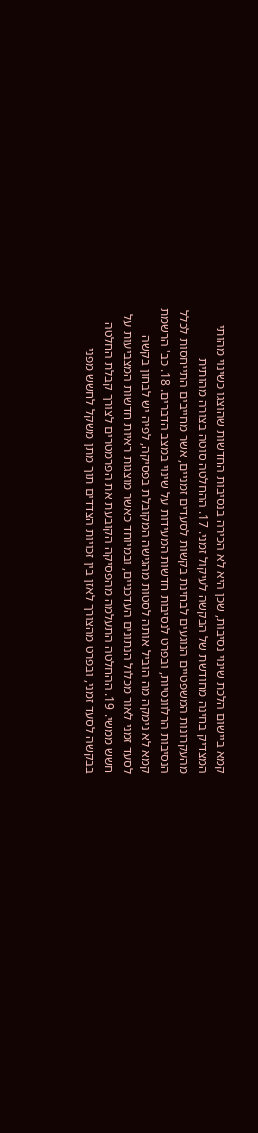קמא ביישום הלכת שינוי נסיבות, שכן היא לא הכירה בנסיבות החדשות שהוצגו כשינוי מהותי המצדיק בחינה מחודשת של הבקשה לעיקול זמני. 17. ההחלטה סוטה בצורה מהותית מהעקרונות המשפטיים הנוגעים לבחינת בקשות לסעדים זמניים, אשר מחייבים התייחסות לכלל הנסיבות הרלוונטיות, ובפרט לנסיבות חדשות המעידות על שינוי במצב הדברים. 18. כב' הרשמת קמא לא נימקה מה הוביל אותה לסטות מהגישה המקובלת בפסיקה, לפיה יש לבחון בקשה לסעד זמני לאור מכלול הנתונים העדכניים, ובמיוחד כאשר מוצגות ראיות חדשות המצביעות על חשש ממשי. 19. ההחלטה התעלמה מהפסיקה הקובעת את הפרמטרים לצורך קבלת החלטה בבקשה לסעד זמני, ובפרט מהצורך לאזן בין זכויות הצדדים תוך מתן משקל לחשש מפני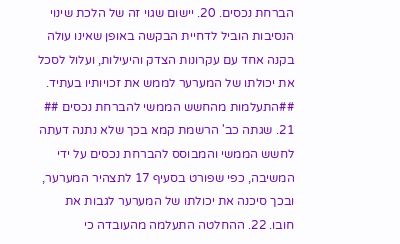הברחת נכסים. 20. יישום שגוי זה של הלכת שינוי הנסיבות הוביל לדחיית הבקשה באופן שאינו עולה בקנה אחד עם עקרונות הצדק והיעילות, ועלול לסכל את יכולתו של המערער לממש את זכויותיו בעתיד. ##התעלמות מהחשש הממשי להברחת נכסים ## 21. שגתה כב' הרשמת קמא בכך שלא נתנה דעתה לחשש הממשי והמבוסס להברחת נכסים על ידי המשיבה, כפי שפורט בסעיף 17 לתצהיר המערער, ובכך סיכנה את יכולתו של המערער לגבות את חובו. 22. ההחלטה התעלמה מהעובדה כי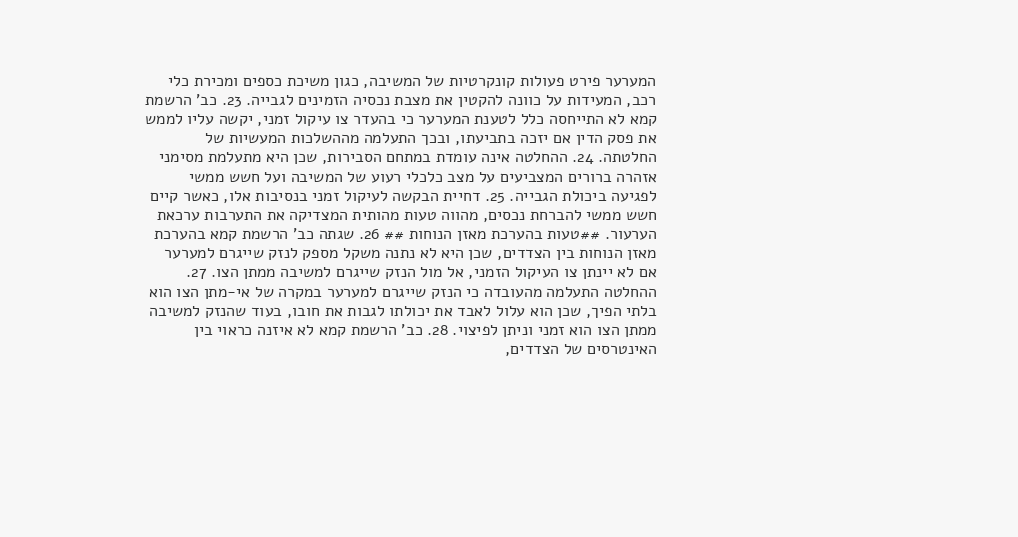המערער פירט פעולות קונקרטיות של המשיבה, כגון משיכת כספים ומכירת כלי רכב, המעידות על כוונה להקטין את מצבת נכסיה הזמינים לגבייה. 23. כב' הרשמת קמא לא התייחסה כלל לטענת המערער כי בהעדר צו עיקול זמני, יקשה עליו לממש את פסק הדין אם יזכה בתביעתו, ובכך התעלמה מההשלכות המעשיות של החלטתה. 24. ההחלטה אינה עומדת במתחם הסבירות, שכן היא מתעלמת מסימני אזהרה ברורים המצביעים על מצב כלכלי רעוע של המשיבה ועל חשש ממשי לפגיעה ביכולת הגבייה. 25. דחיית הבקשה לעיקול זמני בנסיבות אלו, כאשר קיים חשש ממשי להברחת נכסים, מהווה טעות מהותית המצדיקה את התערבות ערכאת הערעור. ##טעות בהערכת מאזן הנוחות ## 26. שגתה כב' הרשמת קמא בהערכת מאזן הנוחות בין הצדדים, שכן היא לא נתנה משקל מספק לנזק שייגרם למערער אם לא יינתן צו העיקול הזמני, אל מול הנזק שייגרם למשיבה ממתן הצו. 27. ההחלטה התעלמה מהעובדה כי הנזק שייגרם למערער במקרה של אי-מתן הצו הוא בלתי הפיך, שכן הוא עלול לאבד את יכולתו לגבות את חובו, בעוד שהנזק למשיבה ממתן הצו הוא זמני וניתן לפיצוי. 28. כב' הרשמת קמא לא איזנה כראוי בין האינטרסים של הצדדים,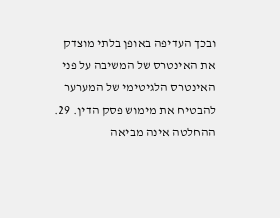ובכך העדיפה באופן בלתי מוצדק את האינטרס של המשיבה על פני האינטרס הלגיטימי של המערער להבטיח את מימוש פסק הדין. 29. ההחלטה אינה מביאה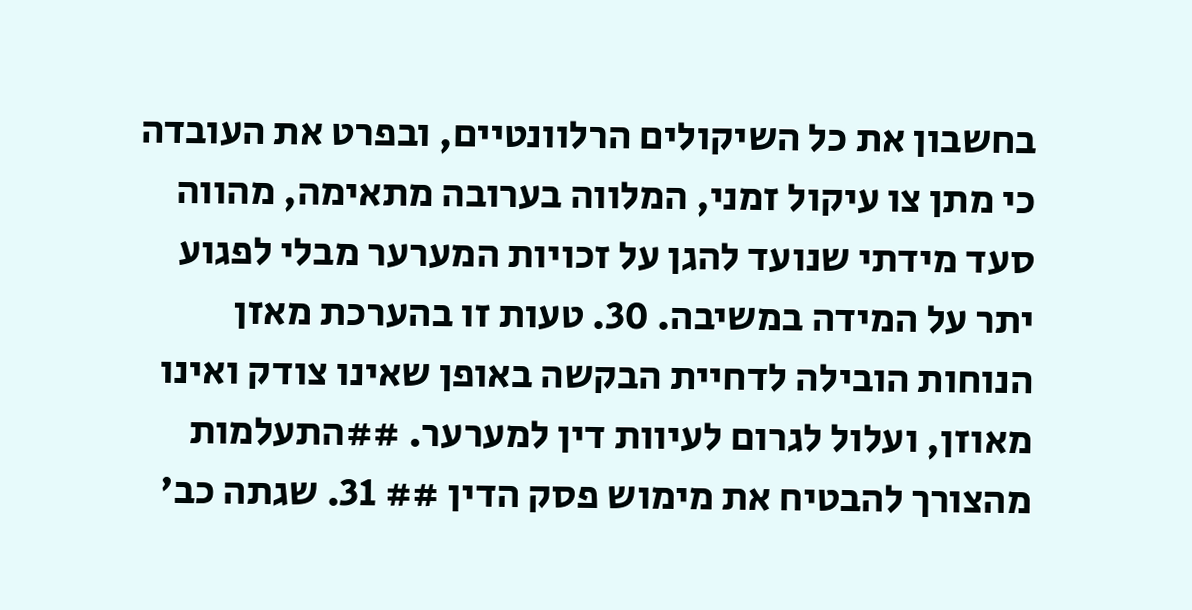בחשבון את כל השיקולים הרלוונטיים, ובפרט את העובדה כי מתן צו עיקול זמני, המלווה בערובה מתאימה, מהווה סעד מידתי שנועד להגן על זכויות המערער מבלי לפגוע יתר על המידה במשיבה. 30. טעות זו בהערכת מאזן הנוחות הובילה לדחיית הבקשה באופן שאינו צודק ואינו מאוזן, ועלול לגרום לעיוות דין למערער. ##התעלמות מהצורך להבטיח את מימוש פסק הדין ## 31. שגתה כב'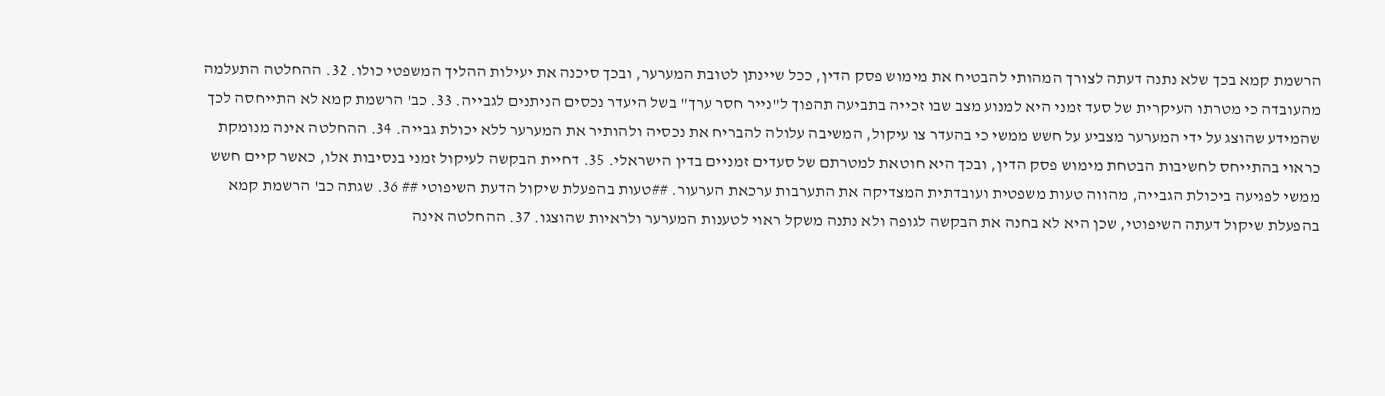הרשמת קמא בכך שלא נתנה דעתה לצורך המהותי להבטיח את מימוש פסק הדין, ככל שיינתן לטובת המערער, ובכך סיכנה את יעילות ההליך המשפטי כולו. 32. ההחלטה התעלמה מהעובדה כי מטרתו העיקרית של סעד זמני היא למנוע מצב שבו זכייה בתביעה תהפוך ל"נייר חסר ערך" בשל היעדר נכסים הניתנים לגבייה. 33. כב' הרשמת קמא לא התייחסה לכך שהמידע שהוצג על ידי המערער מצביע על חשש ממשי כי בהעדר צו עיקול, המשיבה עלולה להבריח את נכסיה ולהותיר את המערער ללא יכולת גבייה. 34. ההחלטה אינה מנומקת כראוי בהתייחס לחשיבות הבטחת מימוש פסק הדין, ובכך היא חוטאת למטרתם של סעדים זמניים בדין הישראלי. 35. דחיית הבקשה לעיקול זמני בנסיבות אלו, כאשר קיים חשש ממשי לפגיעה ביכולת הגבייה, מהווה טעות משפטית ועובדתית המצדיקה את התערבות ערכאת הערעור. ##טעות בהפעלת שיקול הדעת השיפוטי ## 36. שגתה כב' הרשמת קמא בהפעלת שיקול דעתה השיפוטי, שכן היא לא בחנה את הבקשה לגופה ולא נתנה משקל ראוי לטענות המערער ולראיות שהוצגו. 37. ההחלטה אינה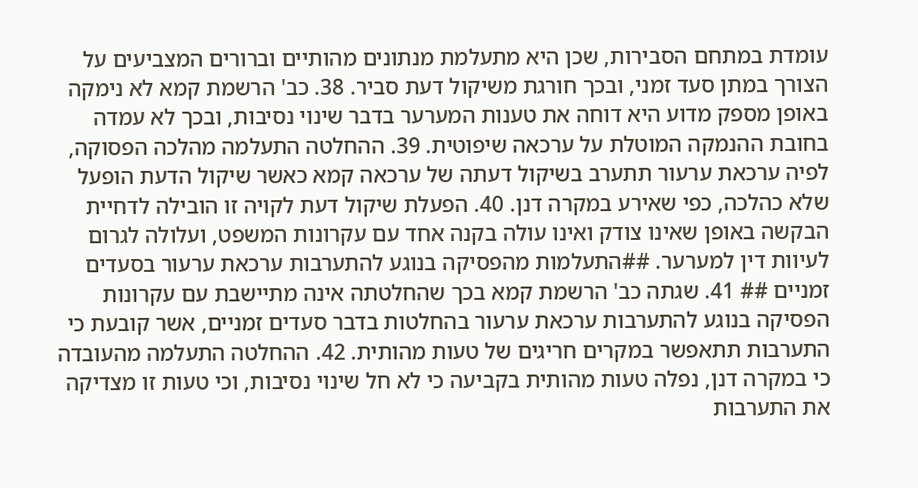עומדת במתחם הסבירות, שכן היא מתעלמת מנתונים מהותיים וברורים המצביעים על הצורך במתן סעד זמני, ובכך חורגת משיקול דעת סביר. 38. כב' הרשמת קמא לא נימקה באופן מספק מדוע היא דוחה את טענות המערער בדבר שינוי נסיבות, ובכך לא עמדה בחובת ההנמקה המוטלת על ערכאה שיפוטית. 39. ההחלטה התעלמה מהלכה הפסוקה, לפיה ערכאת ערעור תתערב בשיקול דעתה של ערכאה קמא כאשר שיקול הדעת הופעל שלא כהלכה, כפי שאירע במקרה דנן. 40. הפעלת שיקול דעת לקויה זו הובילה לדחיית הבקשה באופן שאינו צודק ואינו עולה בקנה אחד עם עקרונות המשפט, ועלולה לגרום לעיוות דין למערער. ##התעלמות מהפסיקה בנוגע להתערבות ערכאת ערעור בסעדים זמניים ## 41. שגתה כב' הרשמת קמא בכך שהחלטתה אינה מתיישבת עם עקרונות הפסיקה בנוגע להתערבות ערכאת ערעור בהחלטות בדבר סעדים זמניים, אשר קובעת כי התערבות תתאפשר במקרים חריגים של טעות מהותית. 42. ההחלטה התעלמה מהעובדה כי במקרה דנן, נפלה טעות מהותית בקביעה כי לא חל שינוי נסיבות, וכי טעות זו מצדיקה את התערבות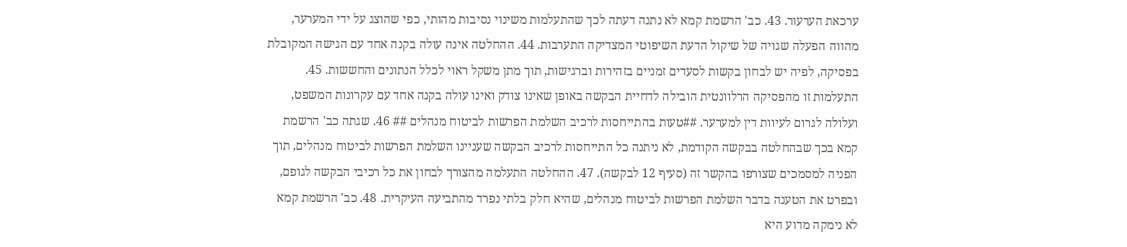ערכאת הערעור. 43. כב' הרשמת קמא לא נתנה דעתה לכך שהתעלמות משינוי נסיבות מהותי, כפי שהוצג על ידי המערער, מהווה הפעלה שגויה של שיקול הדעת השיפוטי המצדיקה התערבות. 44. ההחלטה אינה עולה בקנה אחד עם הגישה המקובלת בפסיקה, לפיה יש לבחון בקשות לסעדים זמניים בזהירות וברגישות, תוך מתן משקל ראוי לכלל הנתונים והחששות. 45. התעלמות זו מהפסיקה הרלוונטית הובילה לדחיית הבקשה באופן שאינו צודק ואינו עולה בקנה אחד עם עקרונות המשפט, ועלולה לגרום לעיוות דין למערער. ##טעות בהתייחסות לרכיב השלמת הפרשות לביטוח מנהלים ## 46. שגתה כב' הרשמת קמא בכך שבהחלטה בבקשה הקודמת, לא ניתנה כל התייחסות לרכיב הבקשה שעניינו השלמת הפרשות לביטוח מנהלים, תוך הפניה למסמכים שצורפו בהקשר זה (סעיף 12 לבקשה). 47. ההחלטה התעלמה מהצורך לבחון את כל רכיבי הבקשה לגופם, ובפרט את הטענה בדבר השלמת הפרשות לביטוח מנהלים, שהיא חלק בלתי נפרד מהתביעה העיקרית. 48. כב' הרשמת קמא לא נימקה מדוע היא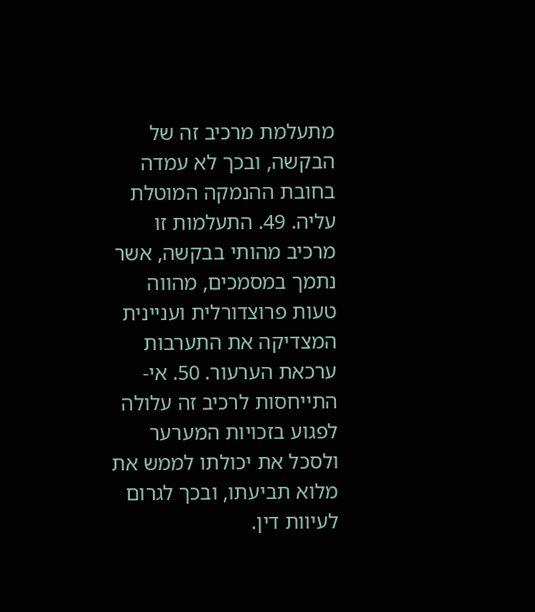מתעלמת מרכיב זה של הבקשה, ובכך לא עמדה בחובת ההנמקה המוטלת עליה. 49. התעלמות זו מרכיב מהותי בבקשה, אשר נתמך במסמכים, מהווה טעות פרוצדורלית ועניינית המצדיקה את התערבות ערכאת הערעור. 50. אי-התייחסות לרכיב זה עלולה לפגוע בזכויות המערער ולסכל את יכולתו לממש את מלוא תביעתו, ובכך לגרום לעיוות דין.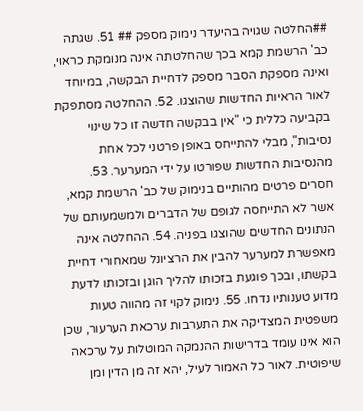##החלטה שגויה בהיעדר נימוק מספק ## 51. שגתה כב' הרשמת קמא בכך שהחלטתה אינה מנומקת כראוי, ואינה מספקת הסבר מספק לדחיית הבקשה, במיוחד לאור הראיות החדשות שהוצגו. 52. ההחלטה מסתפקת בקביעה כללית כי "אין בבקשה חדשה זו כל שינוי נסיבות", מבלי להתייחס באופן פרטני לכל אחת מהנסיבות החדשות שפורטו על ידי המערער. 53. חסרים פרטים מהותיים בנימוק של כב' הרשמת קמא, אשר לא התייחסה לגופם של הדברים ולמשמעותם של הנתונים החדשים שהוצגו בפניה. 54. ההחלטה אינה מאפשרת למערער להבין את הרציונל שמאחורי דחיית בקשתו, ובכך פוגעת בזכותו להליך הוגן ובזכותו לדעת מדוע טענותיו נדחו. 55. נימוק לקוי זה מהווה טעות משפטית המצדיקה את התערבות ערכאת הערעור, שכן הוא אינו עומד בדרישות ההנמקה המוטלות על ערכאה שיפוטית. לאור כל האמור לעיל, יהא זה מן הדין ומן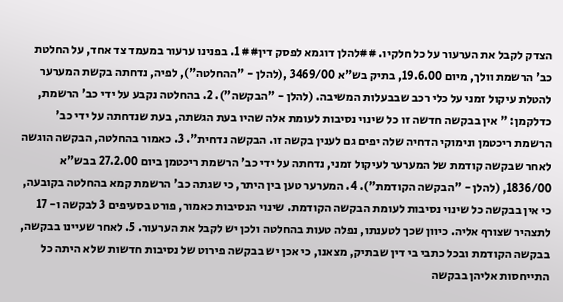הצדק לקבל את הערעור על כל חלקיו. ##להלן דוגמא לפסק דין## 1. בפנינו ערעור במעמד צד אחד, על החלטת כב' הרשמת וולך, מיום 19.6.00, בתיק בש"א 3469/00 ,(להלן - "ההחלטה"), לפיה, נדחתה בקשת המערער להטלת עיקול זמני על כלי רכב שבבעלות המשיבה. (להלן - "הבקשה"). 2. בהחלטה נקבע על ידי כב' הרשמת, כדלקמן: " אין בבקשה חדשה זו כל שינוי נסיבות לעומת אלה שהיו בעת הגשתה, בעת שנדחתה על ידי כב' הרשמת ריכטמן ונימוקי הדחיה שלה יפים גם לענין בקשה זו. הבקשה נדחית". 3. כאמור בהחלטה, הבקשה הוגשה לאחר שבקשה קודמת של המערער לעיקול זמני, נדחתה על ידי כב' הרשמת ריכטמן ביום 27.2.00 בבש"א 1836/00, (להלן - "הבקשה הקודמת"). 4. המערער טען בין היתר, כי שגתה כב' הרשמת קמא בהחלטה בקובעה, כי אין בבקשה כל שינוי נסיבות לעומת הבקשה הקודמת. שינוי הנסיבות כאמור, פורט בסעיפים 3 לבקשה ו- 17 לתצהיר שצורף אליה. כיוון שכך לטענתו, נפלה טעות בהחלטה ולכן יש לקבל את הערעור. 5. לאחר שעיינו בבקשה, בבקשה הקודמת ובכל כתבי בי דין שבתיק, מצאנו, כי אכן יש בבקשה פירוט של נסיבות חדשות שלא היתה כל התייחסות אליהן בבקשה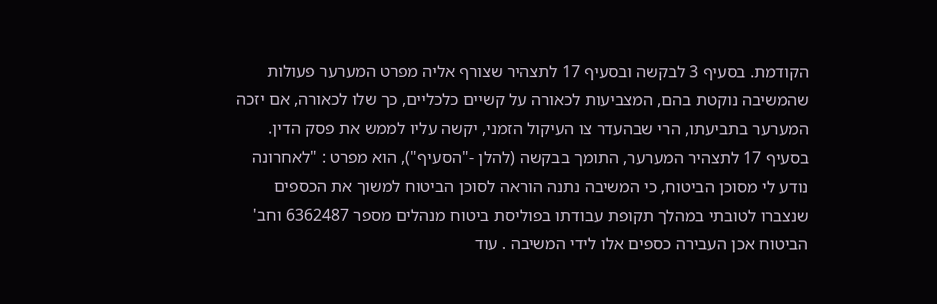הקודמת. בסעיף 3 לבקשה ובסעיף 17 לתצהיר שצורף אליה מפרט המערער פעולות שהמשיבה נוקטת בהם, המצביעות לכאורה על קשיים כלכליים, כך שלו לכאורה, אם יזכה המערער בתביעתו, הרי שבהעדר צו העיקול הזמני, יקשה עליו לממש את פסק הדין. בסעיף 17 לתצהיר המערער, התומך בבקשה (להלן -"הסעיף"), הוא מפרט : "לאחרונה נודע לי מסוכן הביטוח, כי המשיבה נתנה הוראה לסוכן הביטוח למשוך את הכספים שנצברו לטובתי במהלך תקופת עבודתו בפוליסת ביטוח מנהלים מספר 6362487 וחב' הביטוח אכן העבירה כספים אלו לידי המשיבה . עוד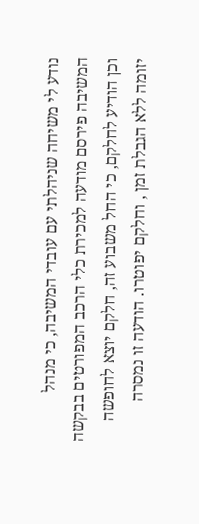נודע לי משיחה שניהלתי עם עובדי המשיבה, כי מנהל המשיבה פירסם מודעה למכירת כלי הרכב המפורטים בבקשה וכן הודיע לחלקם, כי החל משבוע זה, חלקם יוצא לחופשה יזומה ללא הגבלת זמן , וחלקם יפוטרו. הודעה זו נמסרה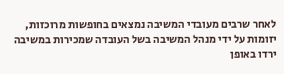לאחר שרבים מעובדי המשיבה נמצאים בחופשות מרוכזות, יזומות על ידי מנהל המשיבה בשל העובדה שמכירות במשיבה ירדו באופן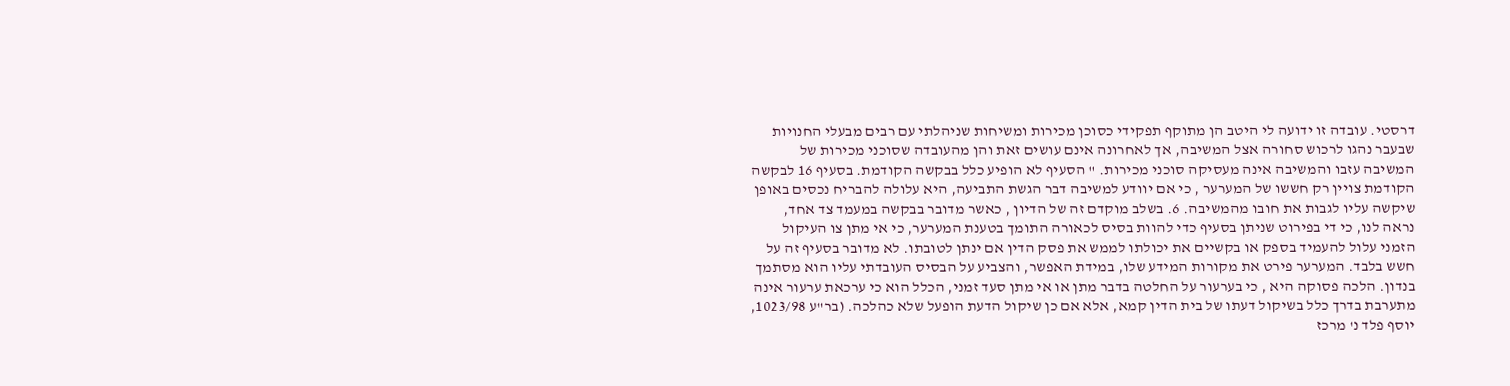דרסטי. עובדה זו ידועה לי היטב הן מתוקף תפקידי כסוכן מכירות ומשיחות שניהלתי עם רבים מבעלי החנויות שבעבר נהגו לרכוש סחורה אצל המשיבה, אך לאחרונה אינם עושים זאת והן מהעובדה שסוכני מכירות של המשיבה עזבו והמשיבה אינה מעסיקה סוכני מכירות. " הסעיף לא הופיע כלל בבקשה הקודמת. בסעיף 16 לבקשה הקודמת צויין רק חששו של המערער , כי אם יוודע למשיבה דבר הגשת התביעה, היא עלולה להבריח נכסים באופן שיקשה עליו לגבות את חובו מהמשיבה. 6. בשלב מוקדם זה של הדיון , כאשר מדובר בבקשה במעמד צד אחד, נראה לנו, כי די בפירוט שניתן בסעיף כדי להוות בסיס לכאורה התומך בטענת המערער, כי אי מתן צו העיקול הזמני עלול להעמיד בספק או בקשיים את יכולתו לממש את פסק הדין אם ינתן לטובתו. לא מדובר בסעיף זה על חשש בלבד. המערער פירט את מקורות המידע שלו, במידת האפשר, והצביע על הבסיס העובדתי עליו הוא מסתמך בנדון. הלכה פסוקה היא , כי בערעור על החלטה בדבר מתן או אי מתן סעד זמני, הכלל הוא כי ערכאת ערעור אינה מתערבת בדרך כלל בשיקול דעתו של בית הדין קמא, אלא אם כן שיקול הדעת הופעל שלא כהלכה. (בר"ע 1023/98, יוסף פלד נ' מרכז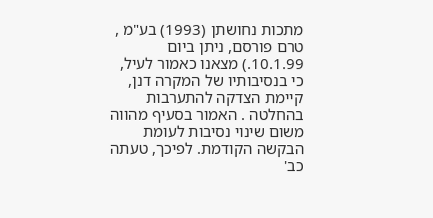מתכות נחושתן (1993) בע"מ , טרם פורסם, ניתן ביום 10.1.99.) מצאנו כאמור לעיל, כי בנסיבותיו של המקרה דנן, קיימת הצדקה להתערבות בהחלטה . האמור בסעיף מהווה משום שינוי נסיבות לעומת הבקשה הקודמת. לפיכך, טעתה כב'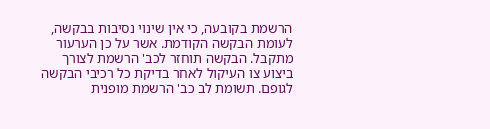הרשמת בקובעה, כי אין שינוי נסיבות בבקשה, לעומת הבקשה הקודמת. אשר על כן הערעור מתקבל. הבקשה תוחזר לכב' הרשמת לצורך ביצוע צו העיקול לאחר בדיקת כל רכיבי הבקשה לגופם. תשומת לב כב' הרשמת מופנית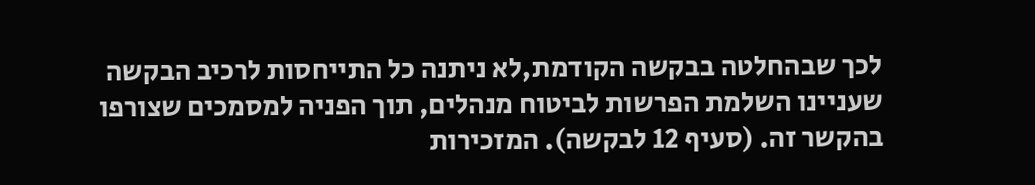לכך שבהחלטה בבקשה הקודמת,לא ניתנה כל התייחסות לרכיב הבקשה שעניינו השלמת הפרשות לביטוח מנהלים, תוך הפניה למסמכים שצורפו בהקשר זה. (סעיף 12 לבקשה). המזכירות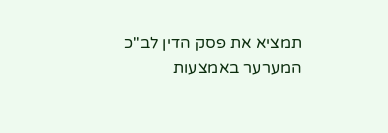תמציא את פסק הדין לב"כ המערער באמצעות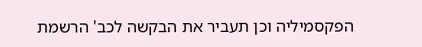הפקסמיליה וכן תעביר את הבקשה לכב' הרשמת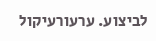לביצוע. ערעורעיקול